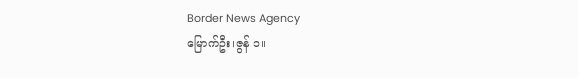Border News Agency
မြောက်ဦး၊ဇွန် ၁။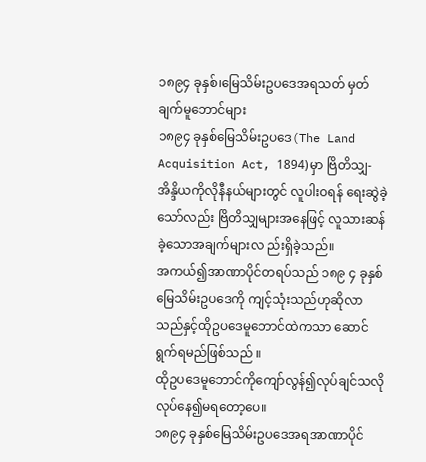၁၈၉၄ ခုနှစ်၊မြေသိမ်းဥပဒေအရသတ် မှတ်ချက်မူဘောင်များ
၁၈၉၄ ခုနှစ်မြေသိမ်းဥပဒေ(The Land Acquisition Act, 1894)မှာ ဗြိတိသျှ- အိန္ဒိယကိုလိုနီနယ်များတွင် လူပါးဝရန် ရေးဆွဲခဲ့သော်လည်း ဗြိတိသျှများအနေဖြင့် လူသားဆန်ခဲ့သောအချက်များလ ည်းရှိခဲ့သည်။
အကယ်၍အာဏာပိုင်တရပ်သည် ၁၈၉ ၄ ခုနှစ်မြေသိမ်းဥပဒေကို ကျင့်သုံးသည်ဟုဆိုလာသည်နှင့်ထိုဥပဒေမူဘောင်ထဲကသာ ဆောင်ရွက်ရမည်ဖြစ်သည် ။
ထိုဥပဒေမူဘောင်ကိုကျော်လွန်၍လုပ်ချင်သလိုလုပ်နေ၍မရတော့ပေ။
၁၈၉၄ ခုနှစ်မြေသိမ်းဥပဒေအရအာဏာပိုင်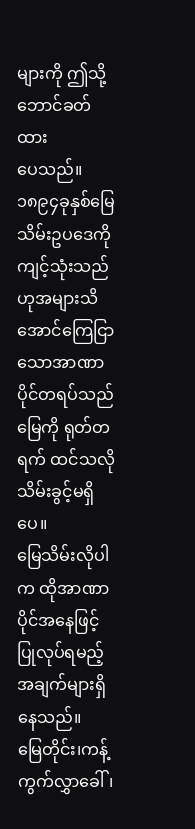များကို ဤသို့ဘောင်ခတ်ထား
ပေသည်။
၁၈၉၄ခုနှစ်မြေသိမ်းဥပဒေကို ကျင့်သုံးသည်ဟုအများသိအောင်ကြေငြာသောအာဏာပိုင်တရပ်သည် မြေကို ရုတ်တရက် ထင်သလိုသိမ်းခွင့်မရှိပေ။
မြေသိမ်းလိုပါက ထိုအာဏာပိုင်အနေဖြင့် ပြုလုပ်ရမည့်အချက်များရှိနေသည်။
မြေတိုင်း၊ကန့်ကွက်လွှာခေါ်၊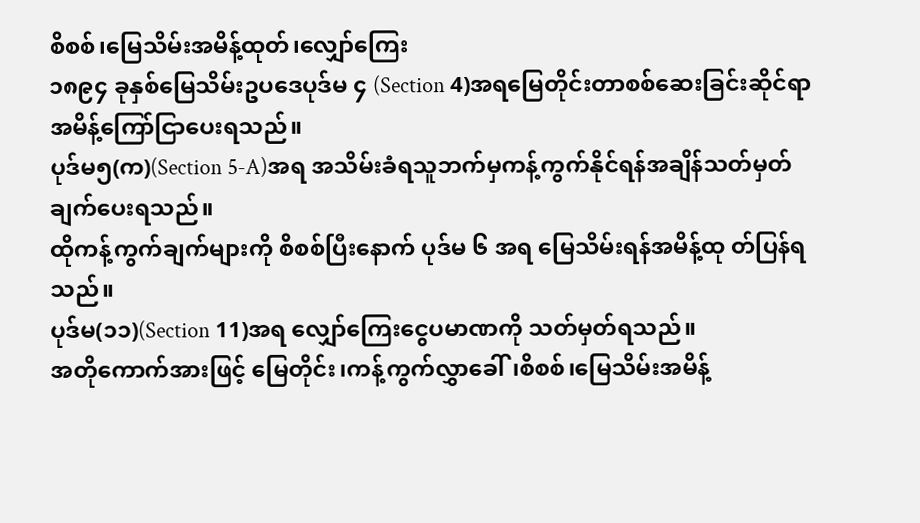စိစစ်၊မြေသိမ်းအမိန့်ထုတ်၊လျှော်ကြေး
၁၈၉၄ ခုနှစ်မြေသိမ်းဥပဒေပုဒ်မ ၄ (Section 4)အရမြေတိုင်းတာစစ်ဆေးခြင်းဆိုင်ရာအမိန့်ကြော်ငြာပေးရသည်။
ပုဒ်မ၅(က)(Section 5-A)အရ အသိမ်းခံရသူဘက်မှကန့်ကွက်နိုင်ရန်အချိန်သတ်မှတ်ချက်ပေးရသည်။
ထိုကန့်ကွက်ချက်များကို စိစစ်ပြီးနောက် ပုဒ်မ ၆ အရ မြေသိမ်းရန်အမိန့်ထု တ်ပြန်ရသည်။
ပုဒ်မ(၁၁)(Section 11)အရ လျှော်ကြေးငွေပမာဏကို သတ်မှတ်ရသည်။
အတိုကောက်အားဖြင့် မြေတိုင်း၊ကန့်ကွက်လွှာခေါ်၊စိစစ်၊မြေသိမ်းအမိန့်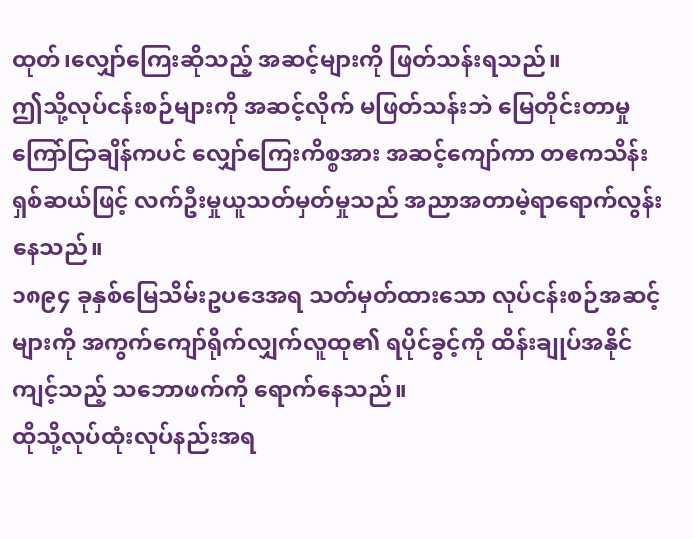ထုတ်၊လျှော်ကြေးဆိုသည့် အဆင့်များကို ဖြတ်သန်းရသည်။
ဤသို့လုပ်ငန်းစဉ်များကို အဆင့်လိုက် မဖြတ်သန်းဘဲ မြေတိုင်းတာမှုကြော်ငြာချိန်ကပင် လျှော်ကြေးကိစ္စအား အဆင့်ကျော်ကာ တဧကသိန်းရှစ်ဆယ်ဖြင့် လက်ဦးမှုယူသတ်မှတ်မှုသည် အညာအတာမဲ့ရာရောက်လွန်းနေသည်။
၁၈၉၄ ခုနှစ်မြေသိမ်းဥပဒေအရ သတ်မှတ်ထားသော လုပ်ငန်းစဉ်အဆင့်များကို အကွက်ကျော်ရိုက်လျှက်လူထု၏ ရပိုင်ခွင့်ကို ထိန်းချုပ်အနိုင်ကျင့်သည့် သဘောဖက်ကို ရောက်နေသည်။
ထိုသို့လုပ်ထုံးလုပ်နည်းအရ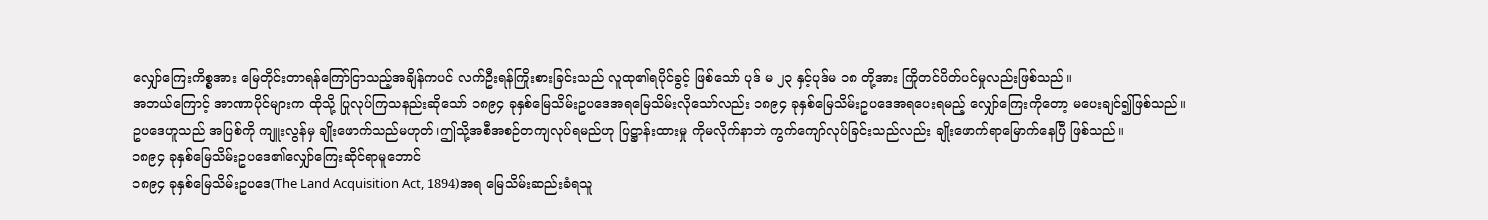လျှော်ကြေးကိစ္စအား မြေတိုင်းတာရန်ကြော်ငြာသည့်အချိန်ကပင် လက်ဦးရန်ကြိုးစားခြင်းသည် လူထု၏ရပိုင်ခွင့် ဖြစ်သော် ပုဒ် မ ၂၃ နှင့်ပုဒ်မ ၁၈ တို့အား ကြိုတင်ပိတ်ပင်မှုလည်းဖြစ်သည်။
အဘယ်ကြောင့် အာဏာပိုင်များက ထိုသို့ ပြုလုပ်ကြသနည်းဆိုသော် ၁၈၉၄ ခုနှစ်မြေသိမ်းဥပဒေအရမြေသိမ်းလိုသော်လည်း ၁၈၉၄ ခုနှစ်မြေသိမ်းဥပဒေအရပေးရမည့် လျှော်ကြေးကိုတော့ မပေးချင်၍ဖြစ်သည်။
ဥပဒေဟူသည် အပြစ်ကို ကျူးလွန်မှ ချိုးဖောက်သည်မဟုတ်၊ဤသို့အစီအစဉ်တကျလုပ်ရမည်ဟု ပြဋ္ဌာန်းထားမှု ကိုမလိုက်နာဘဲ ကွက်ကျော်လုပ်ခြင်းသည်လည်း ချိုးဖောက်ရာမြောက်နေပြီ ဖြစ်သည်။
၁၈၉၄ ခုနှစ်မြေသိမ်းဥပဒေ၏လျှော်ကြေးဆိုင်ရာမူဘောင်
၁၈၉၄ ခုနှစ်မြေသိမ်းဥပဒေ(The Land Acquisition Act, 1894)အရ မြေသိမ်းဆည်းခံရသူ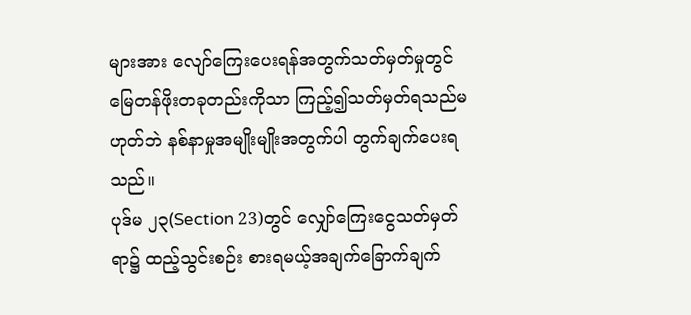များအား လျော်ကြေးပေးရန်အတွက်သတ်မှတ်မှုတွင် မြေတန်ဖိုးတခုတည်းကိုသာ ကြည့်၍သတ်မှတ်ရသည်မဟုတ်ဘဲ နစ်နာမှုအမျိုးမျိုးအတွက်ပါ တွက်ချက်ပေးရသည်။
ပုဒ်မ ၂၃(Section 23)တွင် လျှော်ကြေးငွေသတ်မှတ်ရာ၌ ထည့်သွင်းစဉ်း စားရမယ့်အချက်ခြောက်ချက်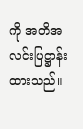ကို အတိအလင်းပြဋ္ဌာန်းထားသည်။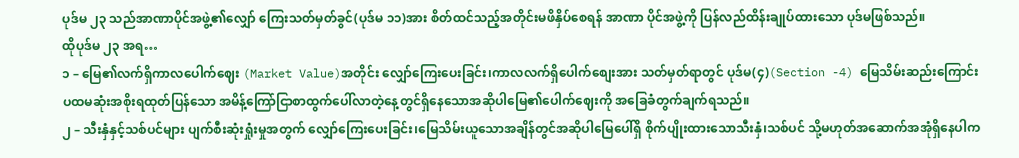ပုဒ်မ ၂၃ သည်အာဏာပိုင်အဖွဲ့၏လျှော် ကြေးသတ်မှတ်ခွင်(ပုဒ်မ ၁၁)အား စိတ်ထင်သည့်အတိုင်းမဖိနှိပ်စေရန် အာဏာ ပိုင်အဖွဲ့ကို ပြန်လည်ထိန်းချုပ်ထားသော ပုဒ်မဖြစ်သည်။
ထိုပုဒ်မ ၂၃ အရ…
၁ – မြေ၏လက်ရှိကာလပေါက်ဈေး (Market Value)အတိုင်း လျှော်ကြေးပေးခြင်း၊ကာလလက်ရှိပေါက်စျေးအား သတ်မှတ်ရာတွင် ပုဒ်မ(၄)(Section -4) မြေသိမ်းဆည်းကြောင်း ပထမဆုံးအစိုးရထုတ်ပြန်သော အမိန့်ကြော်ငြာစာထွက်ပေါ်လာတဲ့နေ့တွင်ရှိနေသောအဆိုပါမြေ၏ပေါက်ဈေးကို အခြေခံတွက်ချက်ရသည်။
၂ – သီးနှံနှင့်သစ်ပင်များ ပျက်စီးဆုံးရှုံးမှုအတွက် လျှော်ကြေးပေးခြင်း၊မြေသိမ်းယူသောအချိန်တွင်အဆိုပါမြေပေါ်ရှိ စိုက်ပျိုးထားသောသီးနှံ၊သစ်ပင် သို့မဟုတ်အဆောက်အအုံရှိနေပါက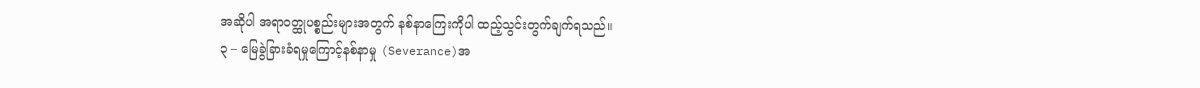အဆိုပါ အရာဝတ္ထုပစ္စည်းများအတွက် နစ်နာကြေးကိုပါ ထည့်သွင်းတွက်ချက်ရသည်။
၃ – မြေခွဲခြားခံရမှုကြောင့်နစ်နာမှု (Severance)အ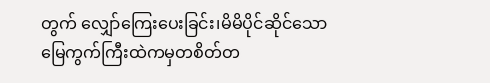တွက် လျှော်ကြေးပေးခြင်း၊မိမိပိုင်ဆိုင်သော မြေကွက်ကြီးထဲကမှတစိတ်တ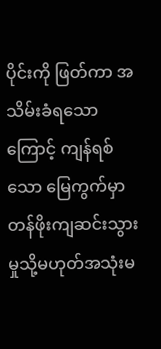ပိုင်းကို ဖြတ်ကာ အသိမ်းခံရသောကြောင့် ကျန်ရစ်သော မြေကွက်မှာတန်ဖိုးကျဆင်းသွားမှုသို့မဟုတ်အသုံးမ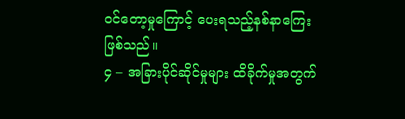ဝင်တော့မှုကြောင့် ပေးရသည့်နစ်နာကြေးဖြစ်သည်။
၄ – အခြားပိုင်ဆိုင်မှုများ ထိခိုက်မှုအတွက်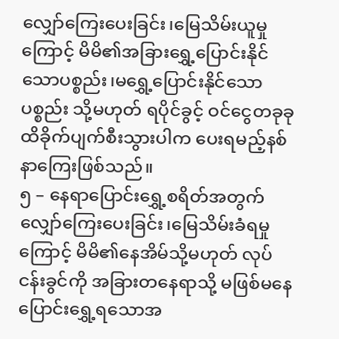လျှော်ကြေးပေးခြင်း၊မြေသိမ်းယူမှုကြောင့် မိမိ၏အခြားရွှေ့ပြောင်းနိုင်သောပစ္စည်း၊မရွှေ့ပြောင်းနိုင်သောပစ္စည်း သို့မဟုတ် ရပိုင်ခွင့် ဝင်ငွေတခုခု ထိခိုက်ပျက်စီးသွားပါက ပေးရမည့်နစ်နာကြေးဖြစ်သည်။
၅ – နေရာပြောင်းရွှေ့စရိတ်အတွက် လျှော်ကြေးပေးခြင်း၊မြေသိမ်းခံရမှုကြောင့် မိမိ၏နေအိမ်သို့မဟုတ် လုပ်ငန်းခွင်ကို အခြားတနေရာသို့ မဖြစ်မနေ ပြောင်းရွှေ့ရသောအ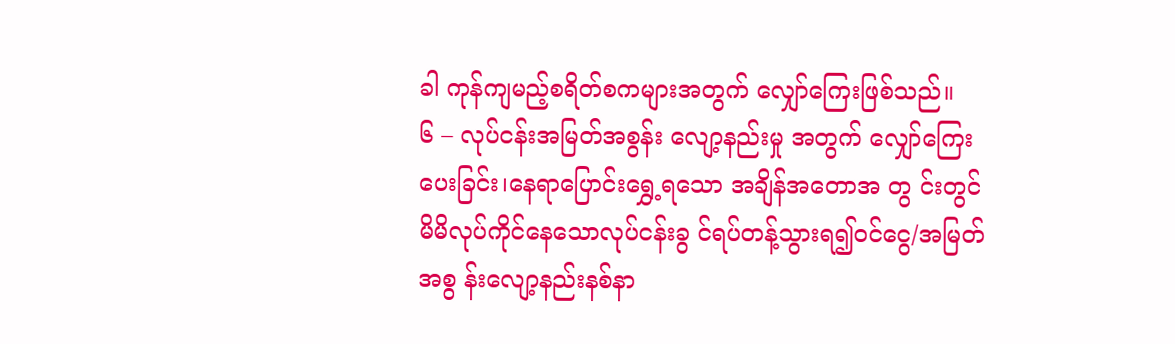ခါ ကုန်ကျမည့်စရိတ်စကများအတွက် လျှော်ကြေးဖြစ်သည်။
၆ – လုပ်ငန်းအမြတ်အစွန်း လျော့နည်းမှု အတွက် လျှော်ကြေးပေးခြင်း၊နေရာပြောင်းရွှေ့ရသော အချိန်အတောအ တွ င်းတွင် မိမိလုပ်ကိုင်နေသောလုပ်ငန်းခွ င်ရပ်တန့်သွားရ၍ဝင်ငွေ/အမြတ်အစွ န်းလျော့နည်းနစ်နာ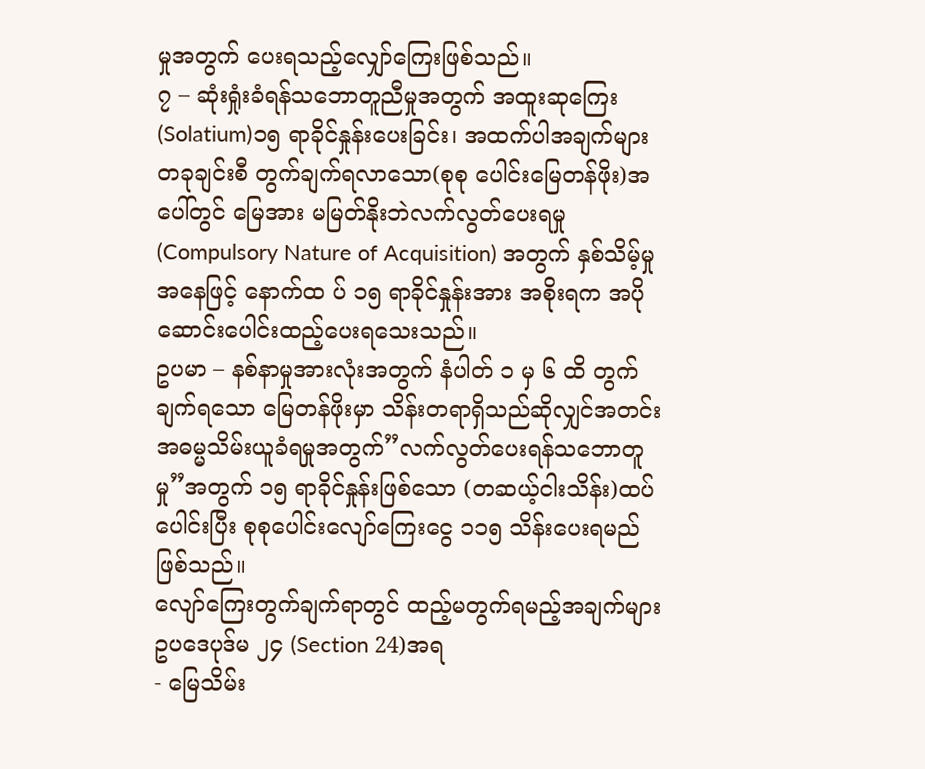မှုအတွက် ပေးရသည့်လျှော်ကြေးဖြစ်သည်။
၇ – ဆုံးရှုံးခံရန်သဘောတူညီမှုအတွက် အထူးဆုကြေး(Solatium)၁၅ ရာခိုင်နှုန်းပေးခြင်း၊ အထက်ပါအချက်များ တခုချင်းစီ တွက်ချက်ရလာသော(စုစု ပေါင်းမြေတန်ဖိုး)အပေါ်တွင် မြေအား မမြတ်နိုးဘဲလက်လွတ်ပေးရမှု (Compulsory Nature of Acquisition) အတွက် နှစ်သိမ့်မှုအနေဖြင့် နောက်ထ ပ် ၁၅ ရာခိုင်နှုန်းအား အစိုးရက အပိုဆောင်းပေါင်းထည့်ပေးရသေးသည်။
ဥပမာ – နစ်နာမှုအားလုံးအတွက် နံပါတ် ၁ မှ ၆ ထိ တွက်ချက်ရသော မြေတန်ဖိုးမှာ သိန်းတရာရှိသည်ဆိုလျှင်အတင်း အဓမ္မသိမ်းယူခံရမှုအတွက်”လက်လွတ်ပေးရန်သဘောတူမှု”အတွက် ၁၅ ရာခိုင်နှုန်းဖြစ်သော (တဆယ့်ငါးသိန်း)ထပ်ပေါင်းပြီး စုစုပေါင်းလျော်ကြေးငွေ ၁၁၅ သိန်းပေးရမည်ဖြစ်သည်။
လျော်ကြေးတွက်ချက်ရာတွင် ထည့်မတွက်ရမည့်အချက်များ
ဥပဒေပုဒ်မ ၂၄ (Section 24)အရ
- မြေသိမ်း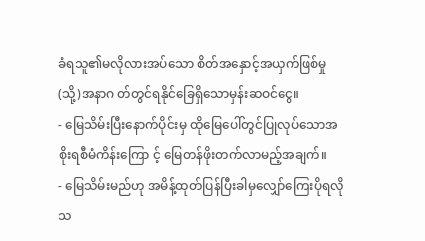ခံရသူ၏မလိုလားအပ်သော စိတ်အနှောင့်အယှက်ဖြစ်မှု(သို့)အနာဂ တ်တွင်ရနိုင်ခြေရှိသောမှန်းဆဝင်ငွေ။
- မြေသိမ်းပြီးနောက်ပိုင်းမှ ထိုမြေပေါ်တွင်ပြုလုပ်သောအစိုးရစီမံကိန်းကြော င့် မြေတန်ဖိုးတက်လာမည့်အချက်။
- မြေသိမ်းမည်ဟု အမိန့်ထုတ်ပြန်ပြီးခါမှလျှော်ကြေးပိုရလိုသ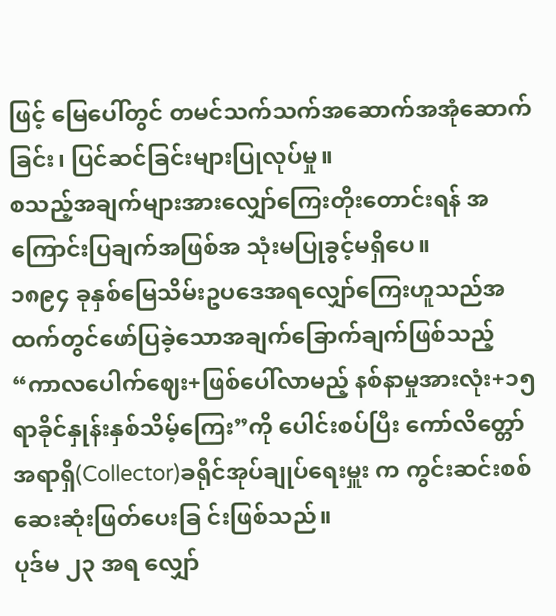ဖြင့် မြေပေါ်တွင် တမင်သက်သက်အဆောက်အအုံဆောက်ခြင်း၊ ပြင်ဆင်ခြင်းများပြုလုပ်မှု။
စသည့်အချက်များအားလျှော်ကြေးတိုးတောင်းရန် အကြောင်းပြချက်အဖြစ်အ သုံးမပြုခွင့်မရှိပေ။
၁၈၉၄ ခုနှစ်မြေသိမ်းဥပဒေအရလျှော်ကြေးဟူသည်အထက်တွင်ဖော်ပြခဲ့သောအချက်ခြောက်ချက်ဖြစ်သည့် “ကာလပေါက်ဈေး+ဖြစ်ပေါ်လာမည့် နစ်နာမှုအားလုံး+၁၅ ရာခိုင်နှုန်းနှစ်သိမ့်ကြေး”ကို ပေါင်းစပ်ပြီး ကော်လိတ္တော်အရာရှိ(Collector)ခရိုင်အုပ်ချုပ်ရေးမှူး က ကွင်းဆင်းစစ်ဆေးဆုံးဖြတ်ပေးခြ င်းဖြစ်သည်။
ပုဒ်မ ၂၃ အရ လျှော်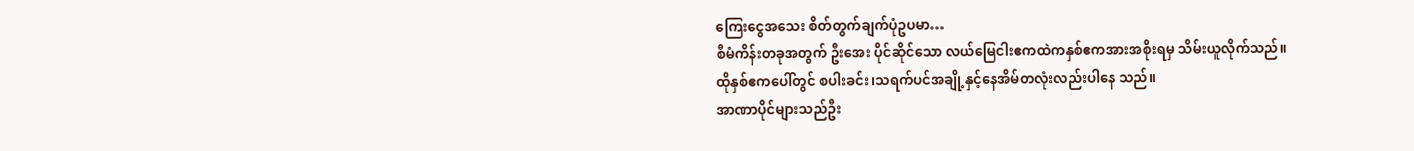ကြေးငွေအသေး စိတ်တွက်ချက်ပုံဥပမာ…
စီမံကိန်းတခုအတွက် ဦးအေး ပိုင်ဆိုင်သော လယ်မြေငါးဧကထဲကနှစ်ဧကအားအစိုးရမှ သိမ်းယူလိုက်သည်။
ထိုနှစ်ဧကပေါ်တွင် စပါးခင်း၊သရက်ပင်အချို့နှင့်နေအိမ်တလုံးလည်းပါနေ သည်။
အာဏာပိုင်များသည်ဦး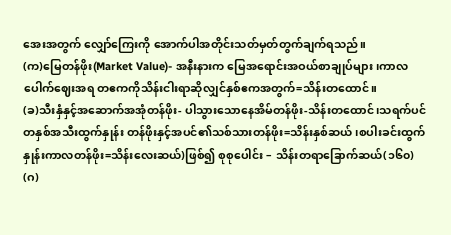အေးအတွက် လျှော်ကြေးကို အောက်ပါအတိုင်းသတ်မှတ်တွက်ချက်ရသည်။
(က)မြေတန်ဖိုး(Market Value)- အနီးနားက မြေအရောင်းအဝယ်စာချုပ်များ၊ကာလပေါက်ဈေးအရ တဧကကိုသိန်းငါးရာဆိုလျှင်နှစ်ဧကအတွက်=သိန်းတထောင်။
(ခ)သီးနှံနှင့်အဆောက်အအုံတန်ဖိုး- ပါသွားသောနေအိမ်တန်ဖိုး-သိန်းတထောင်၊သရက်ပင်တနှစ်အသီးထွက်နှုန်း တန်ဖိုးနှင့်အပင်၏သစ်သားတန်ဖိုး=သိန်းနှစ်ဆယ်၊စပါးခင်းထွက်နှုန်းကာလတန်ဖိုး=သိန်းလေးဆယ်)ဖြစ်၍ စုစုပေါင်း – သိန်းတရာခြောက်ဆယ်(၁၆၀)
(ဂ)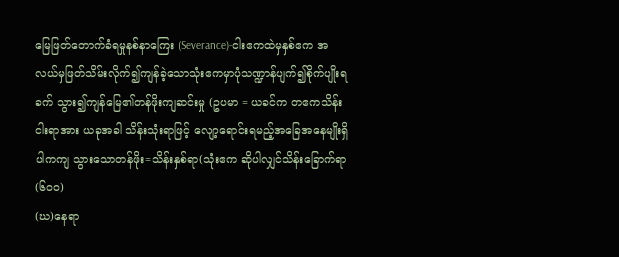မြေဖြတ်တောက်ခံရမှုနစ်နာကြေး (Severance)-ငါးဧကထဲမှနှစ်ဧက အလယ်မှဖြတ်သိမ်းလိုက်၍ကျန်ခဲ့သောသုံးဧကမှာပုံသဏ္ဍာန်ပျက်၍စိုက်ပျိုးရခက် သွား၍ကျန်မြေ၏တန်ဖိုးကျဆင်းမှု (ဥပမာ = ယခင်က တဧကသိန်းငါးရာအား ယခုအခါ သိန်းသုံးရာဖြင့် လျော့ရောင်းရမည့်အခြေအနေမျိုးရှိပါကကျ သွားသောတန်ဖိုး=သိန်းနှစ်ရာ(သုံးဧက ဆိုပါလျှင်သိန်းခြောက်ရာ(၆၀၀)
(ဃ)နေရာ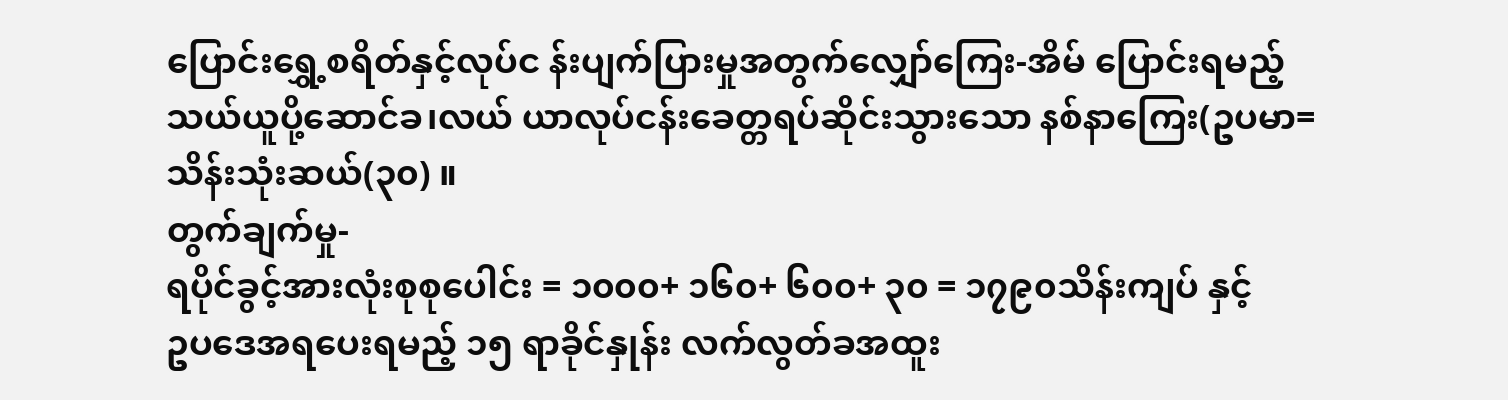ပြောင်းရွှေ့စရိတ်နှင့်လုပ်င န်းပျက်ပြားမှုအတွက်လျှော်ကြေး-အိမ် ပြောင်းရမည့်သယ်ယူပို့ဆောင်ခ၊လယ် ယာလုပ်ငန်းခေတ္တရပ်ဆိုင်းသွားသော နစ်နာကြေး(ဥပမာ=သိန်းသုံးဆယ်(၃၀) ။
တွက်ချက်မှု-
ရပိုင်ခွင့်အားလုံးစုစုပေါင်း = ၁၀၀၀+ ၁၆၀+ ၆၀၀+ ၃၀ = ၁၇၉၀သိန်းကျပ် နှင့်
ဥပဒေအရပေးရမည့် ၁၅ ရာခိုင်နှုန်း လက်လွတ်ခအထူး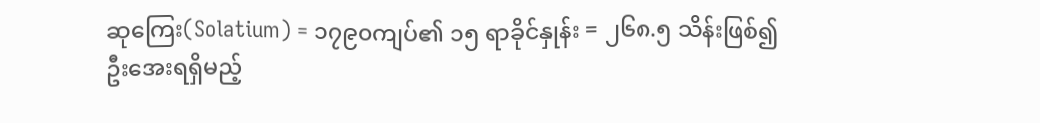ဆုကြေး(Solatium) = ၁၇၉၀ကျပ်၏ ၁၅ ရာခိုင်နှုန်း = ၂၆၈.၅ သိန်းဖြစ်၍
ဦးအေးရရှိမည့်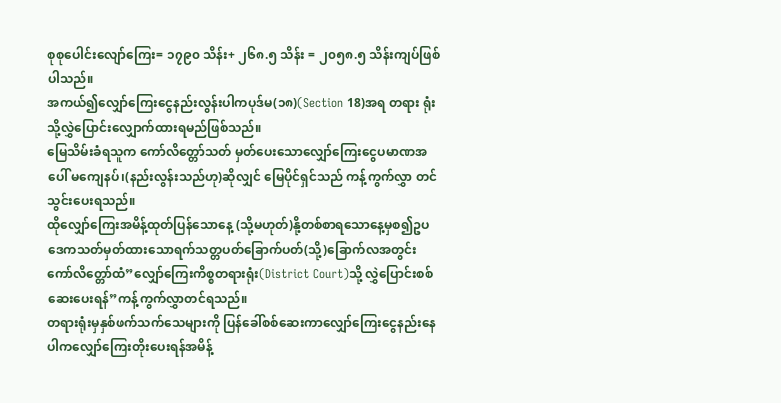စုစုပေါင်းလျော်ကြေး= ၁၇၉၀ သိန်း+ ၂၆၈.၅ သိန်း = ၂၀၅၈.၅ သိန်းကျပ်ဖြစ်ပါသည်။
အကယ်၍လျှော်ကြေးငွေနည်းလွန်းပါကပုဒ်မ(၁၈)(Section 18)အရ တရား ရုံးသို့လွှဲပြောင်းလျှောက်ထားရမည်ဖြစ်သည်။
မြေသိမ်းခံရသူက ကော်လိတ္တော်သတ် မှတ်ပေးသောလျှော်ကြေးငွေပမာဏအပေါ် မကျေနပ်၊(နည်းလွန်းသည်ဟု)ဆိုလျှင် မြေပိုင်ရှင်သည် ကန့်ကွက်လွှာ တင်သွင်းပေးရသည်။
ထိုလျှော်ကြေးအမိန့်ထုတ်ပြန်သောနေ့ (သို့မဟုတ်)နို့တစ်စာရသောနေ့မှစ၍ဥပဒေကသတ်မှတ်ထားသောရက်သတ္တပတ်ခြောက်ပတ်(သို့)ခြောက်လအတွင်း ကော်လိတ္တော်ထံ”လျှော်ကြေးကိစ္စတရားရုံး(District Court)သို့ လွှဲပြောင်းစစ်ဆေးပေးရန်”ကန့်ကွက်လွှာတင်ရသည်။
တရားရုံးမှနှစ်ဖက်သက်သေများကို ပြန်ခေါ်စစ်ဆေးကာလျှော်ကြေးငွေနည်းနေပါကလျှော်ကြေးတိုးပေးရန်အမိန့်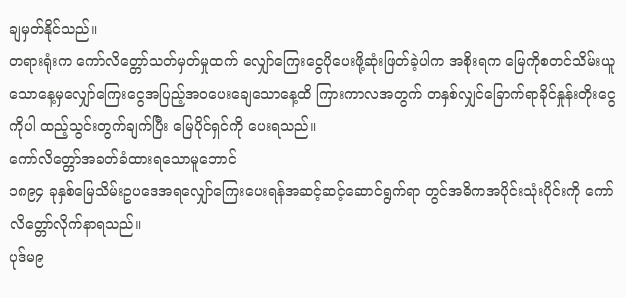ချမှတ်နိုင်သည်။
တရားရုံးက ကော်လိတ္တော်သတ်မှတ်မှုထက် လျှော်ကြေးငွေပိုပေးဖို့ဆုံးဖြတ်ခဲ့ပါက အစိုးရက မြေကိုစတင်သိမ်းယူသောနေ့မှလျှော်ကြေးငွေအပြည့်အဝပေးချေသောနေ့ထိ ကြားကာလအတွက် တနှစ်လျှင်ခြောက်ရာခိုင်နှုန်းတိုးငွေကိုပါ ထည့်သွင်းတွက်ချက်ပြီး မြေပိုင်ရှင်ကို ပေးရသည်။
ကော်လိတ္တော်အခတ်ခံထားရသောမူဘောင်
၁၈၉၄ ခုနှစ်မြေသိမ်းဥပဒေအရလျှော်ကြေးပေးရန်အဆင့်ဆင့်ဆောင်ရွက်ရာ တွင်အဓိကအပိုင်းသုံးပိုင်းကို ကော်လိတ္တော်လိုက်နာရသည်။
ပုဒ်မ၉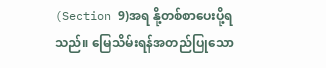(Section 9)အရ နို့တစ်စာပေးပို့ရသည်။ မြေသိမ်းရန်အတည်ပြုသော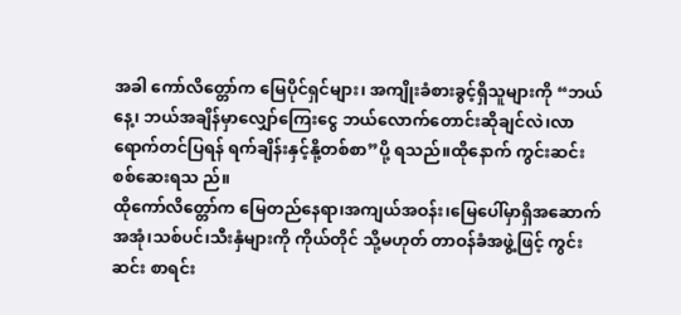အခါ ကော်လိတ္တော်က မြေပိုင်ရှင်များ၊ အကျိုးခံစားခွင့်ရှိသူများကို “ဘယ်နေ့၊ ဘယ်အချိန်မှာလျှော်ကြေးငွေ ဘယ်လောက်တောင်းဆိုချင်လဲ၊လာရောက်တင်ပြရန် ရက်ချိန်းနှင့်နို့တစ်စာ”ပို့ ရသည်။ထိုနောက် ကွင်းဆင်းစစ်ဆေးရသ ည်။
ထိုကော်လိတ္တော်က မြေတည်နေရာ၊အကျယ်အဝန်း၊မြေပေါ်မှာရှိအဆောက်အအုံ၊သစ်ပင်၊သီးနှံများကို ကိုယ်တိုင် သို့မဟုတ် တာဝန်ခံအဖွဲ့ဖြင့် ကွင်းဆင်း စာရင်း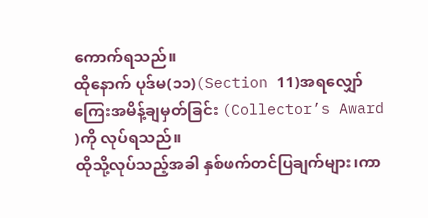ကောက်ရသည်။
ထိုနောက် ပုဒ်မ(၁၁)(Section 11)အရလျှော်ကြေးအမိန့်ချမှတ်ခြင်း (Collector’s Award )ကို လုပ်ရသည်။
ထိုသို့လုပ်သည့်အခါ နှစ်ဖက်တင်ပြချက်များ၊ကာ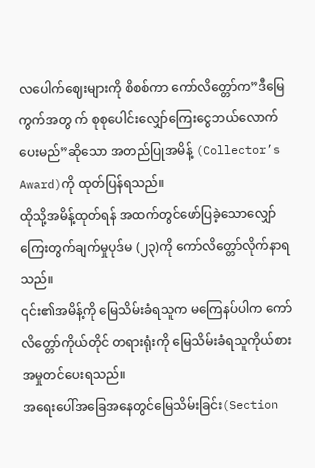လပေါက်ဈေးများကို စိစစ်ကာ ကော်လိတ္တော်က”ဒီမြေကွက်အတွ က် စုစုပေါင်းလျှော်ကြေးငွေဘယ်လောက်ပေးမည်”ဆိုသော အတည်ပြုအမိန့် (Collector’s Award)ကို ထုတ်ပြန်ရသည်။
ထိုသို့အမိန့်ထုတ်ရန် အထက်တွင်ဖော်ပြခဲ့သောလျှော်ကြေးတွက်ချက်မှုပုဒ်မ (၂၃)ကို ကော်လိတ္တော်လိုက်နာရသည်။
၎င်း၏အမိန့်ကို မြေသိမ်းခံရသူက မကြေနပ်ပါက ကော်လိတ္တော်ကိုယ်တိုင် တရားရုံးကို မြေသိမ်းခံရသူကိုယ်စားအမှုတင်ပေးရသည်။
အရေးပေါ်အခြေအနေတွင်မြေသိမ်းခြင်း(Section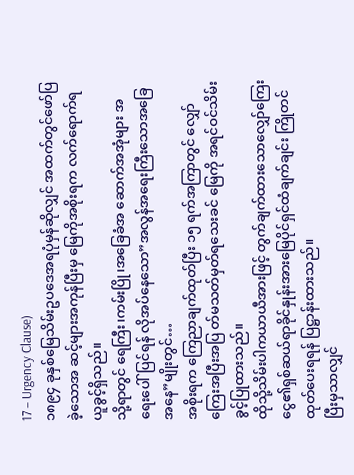17 – Urgency Clause)
၁၈၉၄ ခုနှစ်မြေသိမ်းဥပဒေအရပုံမှန်ဆိုလျှင် အထက်တွင်ဖော်ပြခဲ့သောအ ဆင့်များအကုန်ပြီးမှ မြေကိုအစိုးရက လက်ရောက်ရယူခွင့်ရှိသည်။
သို့ရာတွင် ရေကြီး၊ကမ်းပြို၊အခြေခံအ ဆောက်အအုံများ အရေးပေါ်ပြင်ရန် လိုအပ်နေသော”အလွန်အရေးကြီးသောအခြေအနေ”မျိုးတွင်…
အစိုးရက ကြေညာချက်ထုတ်ပြီး ၁၅ ရက်အကြာတွင် လျှော်ကြေးအပြီးအပြ တ်မသတ်မှတ်ရသေးခင် မြေကို အရင်ဝင်သိမ်းခွင့်ပြုထားသည်။
ထိုသို့သိမ်းပါကယာယီအားဖြင့် တွက်ချက်ထားသောလျှော်ကြေးငွေ၏ရှစ်ဆယ်ရာခိုင်နှုန်းအားမြေပိုင်ရှင်ထံချက်ချင်း ကြိုတင်ထုတ်ပေးရရန် ပြဋ္ဌာန်းထားသည်။
ပြီးမှသာလျှင်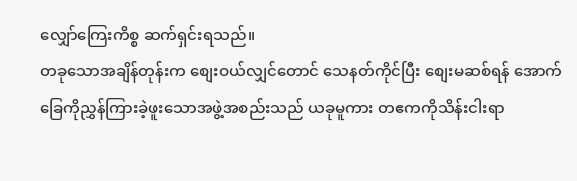လျှော်ကြေးကိစ္စ ဆက်ရှင်းရသည်။
တခုသောအချိန်တုန်းက စျေးဝယ်လျှင်တောင် သေနတ်ကိုင်ပြီး စျေးမဆစ်ရန် အောက်ခြေကိုညွှန်ကြားခဲ့ဖူးသောအဖွဲ့အစည်းသည် ယခုမူကား တဧကကိုသိန်းငါးရာ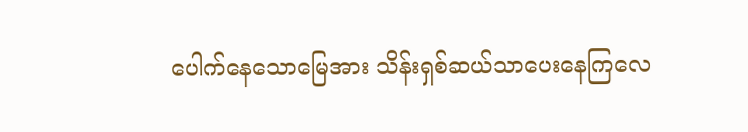ပေါက်နေသောမြေအား သိန်းရှစ်ဆယ်သာပေးနေကြလေ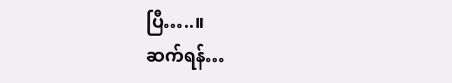ပြီ…..။
ဆက်ရန်…